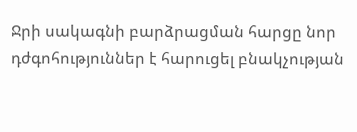Ջրի սակագնի բարձրացման հարցը նոր դժգոհություններ է հարուցել բնակչության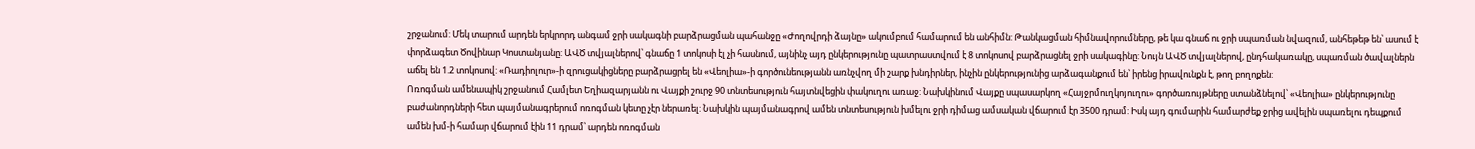շրջանում: Մեկ տարում արդեն երկրորդ անգամ ջրի սակագնի բարձրացման պահանջը «Ժողովրդի ձայնը» ակումբում համարում են անհիմն: Թանկացման հիմնավորումները, թե կա գնաճ ու ջրի սպառման նվազում, անհեթեթ են՝ ասում է փորձագետ Ծովինար Կոստանյանը: ԱՎԾ տվյալներով՝ գնաճը 1 տոկոսի էլ չի հասնում, այնինչ այդ ընկերությունը պատրաստվում է 8 տոկոսով բարձրացնել ջրի սակագինը: Նույն ԱՎԾ տվյալներով, ընդհակառակը, սպառման ծավալներն աճել են 1.2 տոկոսով: «Ռադիոլուր»-ի զրուցակիցները բարձրացրել են «Վեոլիա»-ի գործունեությանն առնչվող մի շարք խնդիրներ, ինչին ընկերությունից արձագանքում են՝ իրենց իրավունքն է, թող բողոքեն:
Ոռոգման ամենապիկ շրջանում Համլետ Եղիազարյանն ու Վայքի շուրջ 90 տնտեսություն հայտնվեցին փակուղու առաջ: Նախկինում Վայքը սպասարկող «Հայջրմուղկոյուղու» գործառույթները ստանձնելով՝ «Վեոլիա» ընկերությունը բաժանորդների հետ պայմանագրերում ոռոգման կետը չէր ներառել: Նախկին պայմանագրով ամեն տնտեսություն խմելու ջրի դիմաց ամսական վճարում էր 3500 դրամ: Իսկ այդ գումարին համարժեք ջրից ավելին սպառելու դեպքում ամեն խմ-ի համար վճարում էին 11 դրամ՝ արդեն ոռոգման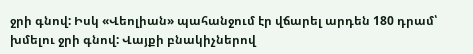ջրի գնով: Իսկ «Վեոլիան» պահանջում էր վճարել արդեն 180 դրամ՝ խմելու ջրի գնով: Վայքի բնակիչներով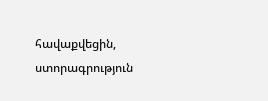հավաքվեցին, ստորագրություն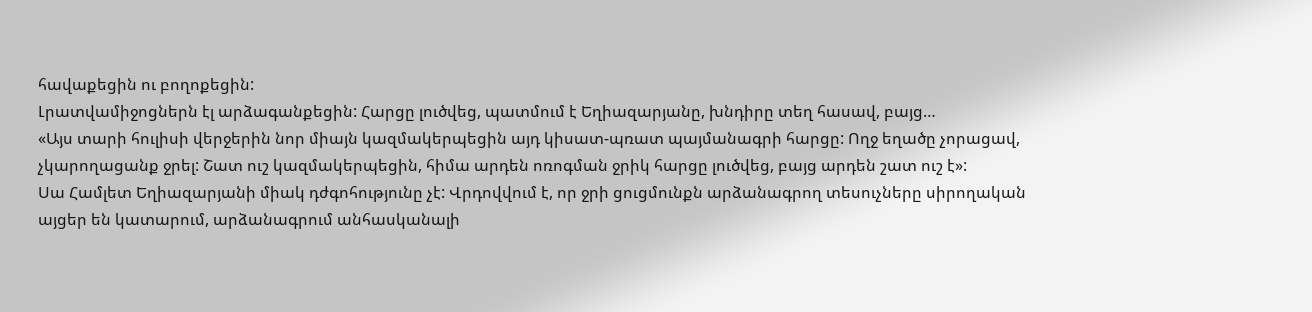հավաքեցին ու բողոքեցին:
Լրատվամիջոցներն էլ արձագանքեցին: Հարցը լուծվեց, պատմում է Եղիազարյանը, խնդիրը տեղ հասավ, բայց…
«Այս տարի հուլիսի վերջերին նոր միայն կազմակերպեցին այդ կիսատ-պռատ պայմանագրի հարցը: Ողջ եղածը չորացավ, չկարողացանք ջրել: Շատ ուշ կազմակերպեցին, հիմա արդեն ոռոգման ջրիկ հարցը լուծվեց, բայց արդեն շատ ուշ է»:
Սա Համլետ Եղիազարյանի միակ դժգոհությունը չէ: Վրդովվում է, որ ջրի ցուցմունքն արձանագրող տեսուչները սիրողական այցեր են կատարում, արձանագրում անհասկանալի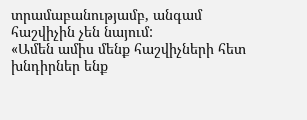տրամաբանությամբ, անգամ հաշվիչին չեն նայում:
«Ամեն ամիս մենք հաշվիչների հետ խնդիրներ ենք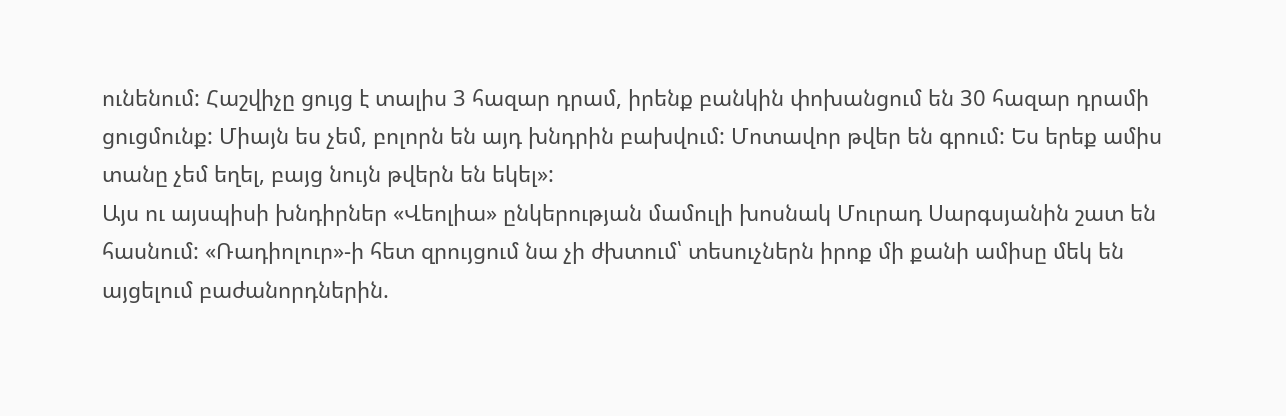ունենում: Հաշվիչը ցույց է տալիս 3 հազար դրամ, իրենք բանկին փոխանցում են 30 հազար դրամի ցուցմունք: Միայն ես չեմ, բոլորն են այդ խնդրին բախվում: Մոտավոր թվեր են գրում: Ես երեք ամիս տանը չեմ եղել, բայց նույն թվերն են եկել»:
Այս ու այսպիսի խնդիրներ «Վեոլիա» ընկերության մամուլի խոսնակ Մուրադ Սարգսյանին շատ են հասնում: «Ռադիոլուր»-ի հետ զրույցում նա չի ժխտում՝ տեսուչներն իրոք մի քանի ամիսը մեկ են այցելում բաժանորդներին.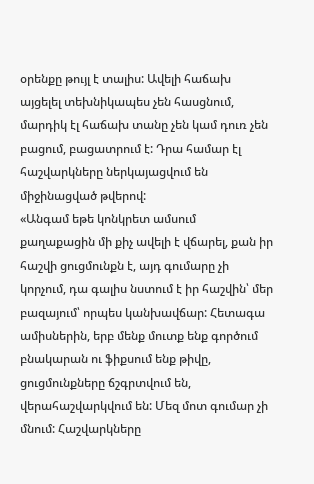օրենքը թույլ է տալիս: Ավելի հաճախ այցելել տեխնիկապես չեն հասցնում, մարդիկ էլ հաճախ տանը չեն կամ դուռ չեն բացում, բացատրում է: Դրա համար էլ հաշվարկները ներկայացվում են միջինացված թվերով:
«Անգամ եթե կոնկրետ ամսում քաղաքացին մի քիչ ավելի է վճարել, քան իր հաշվի ցուցմունքն է, այդ գումարը չի կորչում, դա գալիս նստում է իր հաշվին՝ մեր բազայում՝ որպես կանխավճար: Հետագա ամիսներին, երբ մենք մուտք ենք գործում բնակարան ու ֆիքսում ենք թիվը, ցուցմունքները ճշգրտվում են, վերահաշվարկվում են: Մեզ մոտ գումար չի մնում: Հաշվարկները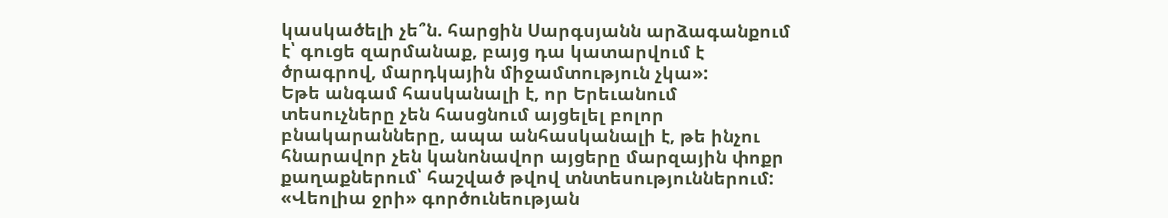կասկածելի չե՞ն. հարցին Սարգսյանն արձագանքում է՝ գուցե զարմանաք, բայց դա կատարվում է ծրագրով, մարդկային միջամտություն չկա»:
Եթե անգամ հասկանալի է, որ Երեւանում տեսուչները չեն հասցնում այցելել բոլոր բնակարանները, ապա անհասկանալի է, թե ինչու հնարավոր չեն կանոնավոր այցերը մարզային փոքր քաղաքներում՝ հաշված թվով տնտեսություններում: «Վեոլիա ջրի» գործունեության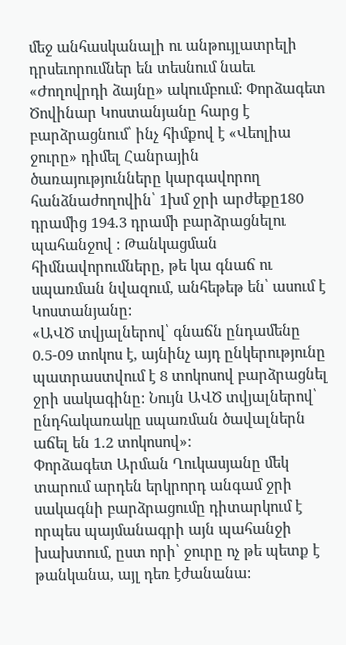մեջ անհասկանալի ու անթույլատրելի դրսեւորումներ են տեսնում նաեւ «Ժողովրդի ձայնը» ակումբում: Փորձագետ Ծովինար Կոստանյանը հարց է բարձրացնում՝ ինչ հիմքով է «Վեոլիա ջուրը» դիմել Հանրային ծառայությունները կարգավորող հանձնաժողովին՝ 1խմ ջրի արժեքը180 դրամից 194.3 դրամի բարձրացնելու պահանջով : Թանկացման հիմնավորումները, թե կա գնաճ ու սպառման նվազում, անհեթեթ են՝ ասում է Կոստանյանը:
«ԱՎԾ տվյալներով՝ գնաճն ընդամենը 0.5-09 տոկոս է, այնինչ այդ ընկերությունը պատրաստվում է 8 տոկոսով բարձրացնել ջրի սակագինը: Նույն ԱՎԾ տվյալներով՝ ընդհակառակը սպառման ծավալներն աճել են 1.2 տոկոսով»:
Փորձագետ Արման Ղուկասյանը մեկ տարում արդեն երկրորդ անգամ ջրի սակագնի բարձրացումը դիտարկում է որպես պայմանագրի այն պահանջի խախտում, ըստ որի՝ ջուրը ոչ թե պետք է թանկանա, այլ դեռ էժանանա: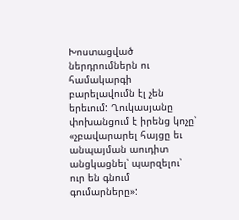Խոստացված ներդրումներն ու համակարգի բարելավումն էլ չեն երեւում: Ղուկասյանը փոխանցում է իրենց կոչը՝ «չբավարարել հայցը եւ անպայման աուդիտ անցկացնել՝ պարզելու՝ ուր են գնում գումարները»: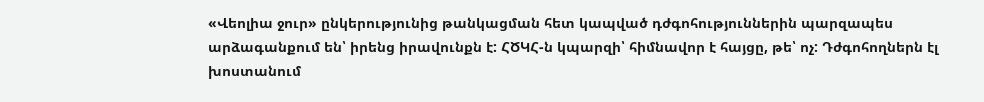«Վեոլիա ջուր» ընկերությունից թանկացման հետ կապված դժգոհություններին պարզապես արձագանքում են՝ իրենց իրավունքն է: ՀԾԿՀ-ն կպարզի՝ հիմնավոր է հայցը, թե՝ ոչ: Դժգոհողներն էլ խոստանում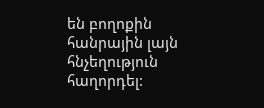են բողոքին հանրային լայն հնչեղություն հաղորդել: